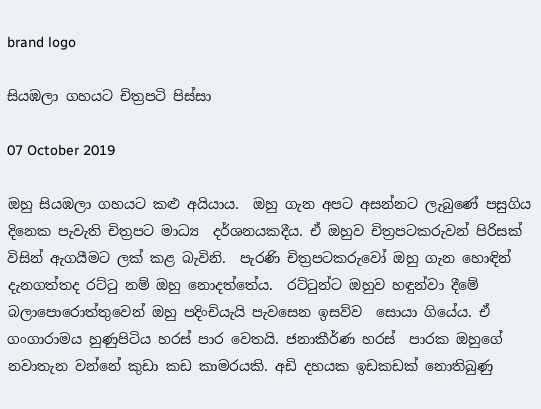brand logo

සියඹලා ගහයට චිත්‍රපටි පිස්සා

07 October 2019

ඔහු සියඹලා ගහයට කළු අයියාය.  ඔහු ගැන අපට අසන්නට ලැබුණේ පසුගිය දිනෙක පැවැති චිත්‍රපට මාධ්‍ය  දර්ශනයකදීය. ඒ ඔහුව චිත්‍රපටකරුවන් පිරිසක් විසින් ඇගයීමට ලක් කළ බැවිනි.  පැරණි චිත්‍රපටකරුවෝ ඔහු ගැන හොඳින් දැනගත්තද රට්ටු නම් ඔහු නොදත්තේය.  රට්ටුන්ට ඔහුව හඳුන්වා දීමේ බලාපොරොත්තුවෙන් ඔහු පදිංචියැයි පැවසෙන ඉසව්ව  සොයා ගියේය. ඒ ගංගාරාමය හුණුපිටිය හරස් පාර වෙතයි. ජනාකීර්ණ හරස්  පාරක ඔහුගේ නවාතැන වන්නේ කුඩා කඩ කාමරයකි. අඩි දහයක ඉඩකඩක් නොතිබුණු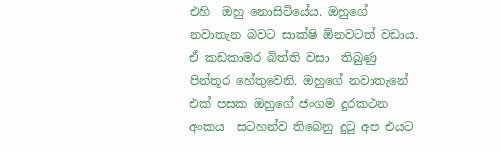එහි  ඔහු නොසිටියේය. ඔහුගේ නවාතැන බවට සාක්ෂි ඕනවටත් වඩාය. ඒ කඩකාමර බිත්ති වසා  තිබුණු පින්තූර හේතුවෙනි. ඔහුගේ නවාතැනේ එක් පසක ඔහුගේ ජංගම දුරකථන අංකය  සටහන්ව තිබෙනු දුටු අප එයට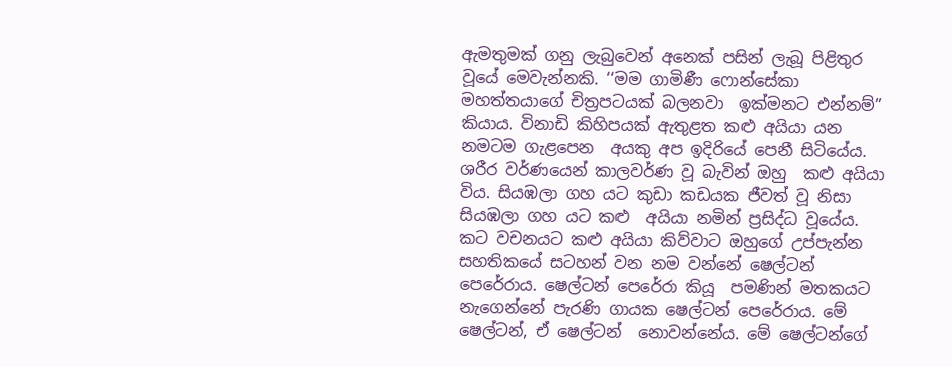ඇමතුමක් ගනු ලැබුවෙන් අනෙක් පසින් ලැබූ පිළිතුර  වූයේ මෙවැන්නකි. ‘‘මම ගාමිණී ෆොන්සේකා මහත්තයාගේ චිත්‍රපටයක් බලනවා  ඉක්මනට එන්නම්’’ කියාය. විනාඩි කිහිපයක් ඇතුළත කළු අයියා යන නමටම ගැළපෙන  අයකු අප ඉදිරියේ පෙනී සිටියේය. ශරීර වර්ණයෙන් කාලවර්ණ වූ බැවින් ඔහු  කළු අයියා විය. සියඹලා ගහ යට කුඩා කඩයක ජීවත් වූ නිසා සියඹලා ගහ යට කළු  අයියා නමින් ප්‍රසිද්ධ වූයේය. කට වචනයට කළු අයියා කිව්වාට ඔහුගේ උප්පැන්න  සහතිකයේ සටහන් වන නම වන්නේ ෂෙල්ටන් පෙරේරාය. ෂෙල්ටන් පෙරේරා කියූ  පමණින් මතකයට නැගෙන්නේ පැරණි ගායක ෂෙල්ටන් පෙරේරාය. මේ ෂෙල්ටන්, ඒ ෂෙල්ටන්  නොවන්නේය. මේ ෂෙල්ටන්ගේ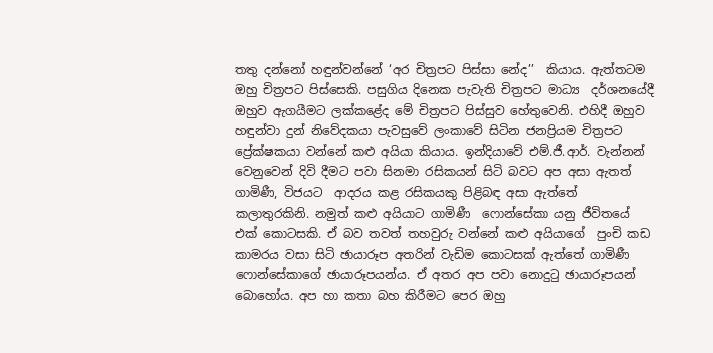තතු දන්නෝ හඳුන්වන්නේ ‘අර චිත්‍රපට පිස්සා නේද’’  කියාය. ඇත්තටම ඔහු චිත්‍රපට පිස්සෙකි. පසුගිය දිනෙක පැවැති චිත්‍රපට මාධ්‍ය  දර්ශනයේදී ඔහුව ඇගයීමට ලක්කළේද මේ චිත්‍රපට පිස්සුව හේතුවෙනි. එහිදී ඔහුව  හඳුන්වා දුන් නිවේදකයා පැවසුවේ ලංකාවේ සිටින ජනප්‍රියම චිත්‍රපට  ප්‍රේක්ෂකයා වන්නේ කළු අයියා කියාය. ඉන්දියාවේ එම්.ජී.ආර්. වැන්නන්  වෙනුවෙන් දිවි දීමට පවා සිනමා රසිකයන් සිටි බවට අප අසා ඇතත් ගාමිණී, විජයට  ආදරය කළ රසිකයකු පිළිබඳ අසා ඇත්තේ කලාතුරකිනි. නමුත් කළු අයියාට ගාමිණී  ෆොන්සේකා යනු ජීවිතයේ එක් කොටසකි. ඒ බව තවත් තහවුරු වන්නේ කළු අයියාගේ  පුංචි කඩ කාමරය වසා සිටි ඡායාරූප අතරින් වැඩිම කොටසක් ඇත්තේ ගාමිණී  ෆොන්සේකාගේ ඡායාරූපයන්ය. ඒ අතර අප පවා නොදුටු ඡායාරූපයන් බොහෝය. අප හා කතා බහ කිරීමට පෙර ඔහු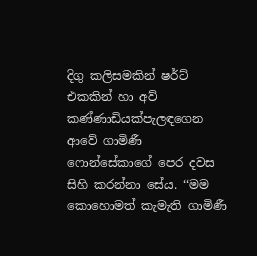දිගු කලිසමකින් ෂර්ට් එකකින් හා අව්  කණ්ණාඩියක්පැලඳගෙන ආවේ ගාමිණී ෆොන්සේකාගේ පෙර දවස සිහි කරන්නා සේය. ‘‘මම  කොහොමත් කැමැති ගාමිණී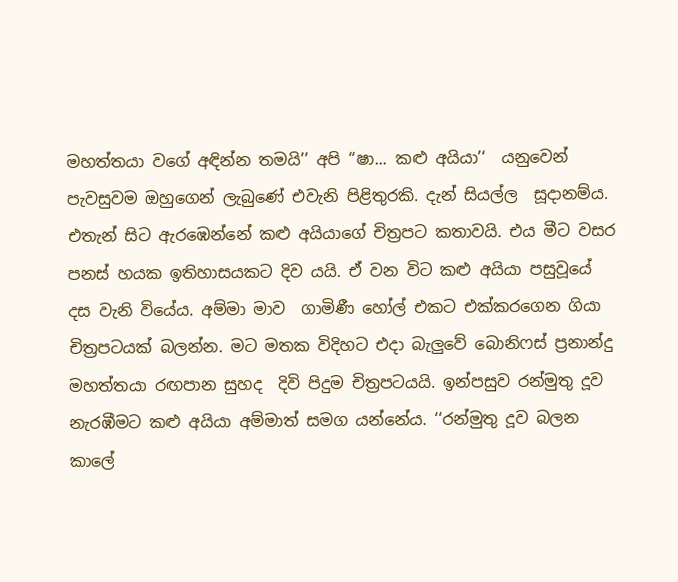මහත්තයා වගේ අඳින්න තමයි’’ අපි ‘‘ෂා... කළු අයියා’‘  යනුවෙන් පැවසුවම ඔහුගෙන් ලැබුණේ එවැනි පිළිතුරකි. දැන් සියල්ල  සූදානම්ය. එතැන් සිට ඇරඹෙන්නේ කළු අයියාගේ චිත්‍රපට කතාවයි. එය මීට වසර  පනස් හයක ඉතිහාසයකට දිව යයි. ඒ වන විට කළු අයියා පසුවූයේ දස වැනි වියේය. අම්මා මාව  ගාමිණී හෝල් එකට එක්කරගෙන ගියා චිත්‍රපටයක් බලන්න. මට මතක විදිහට එදා බැලුවේ බොනිෆස් ප්‍රනාන්දු මහත්තයා රඟපාන සුහද  දිවි පිදුම චිත්‍රපටයයි. ඉන්පසුව රන්මුතු දූව නැරඹීමට කළු අයියා අම්මාත් සමග යන්නේය. ‘‘රන්මුතු දූව බලන කාලේ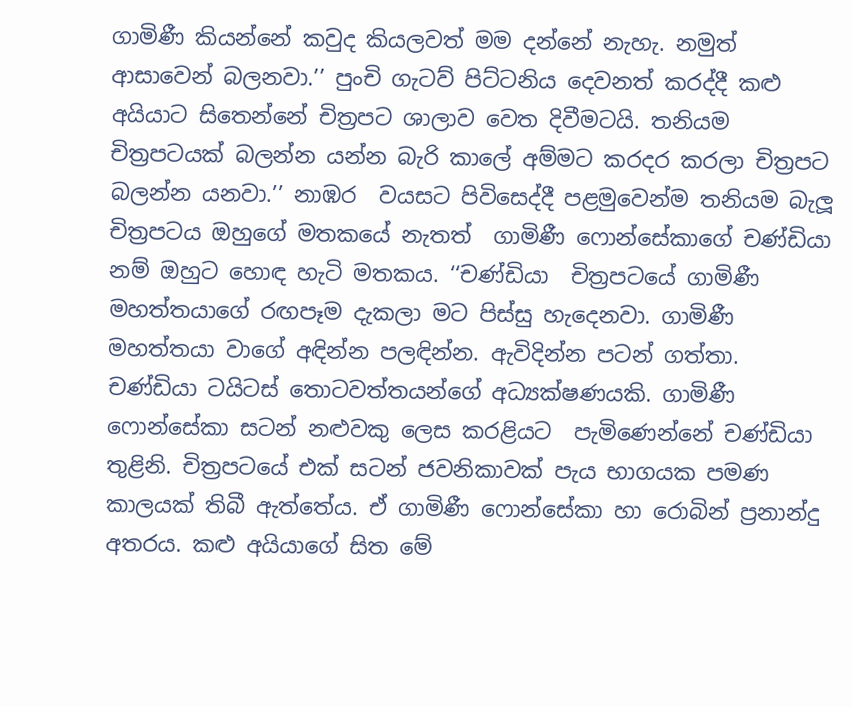ගාමිණී කියන්නේ කවුද කියලවත් මම දන්නේ නැහැ. නමුත් ආසාවෙන් බලනවා.’’ පුංචි ගැටව් පිට්ටනිය දෙවනත් කරද්දී කළු අයියාට සිතෙන්නේ චිත්‍රපට ශාලාව වෙත දිවීමටයි. තනියම චිත්‍රපටයක් බලන්න යන්න බැරි කාලේ අම්මට කරදර කරලා චිත්‍රපට බලන්න යනවා.’’ නාඹර  වයසට පිවිසෙද්දී පළමුවෙන්ම තනියම බැලූ චිත්‍රපටය ඔහුගේ මතකයේ නැතත්  ගාමිණී ෆොන්සේකාගේ චණ්ඩියා නම් ඔහුට හොඳ හැටි මතකය. ‘‘චණ්ඩියා  චිත්‍රපටයේ ගාමිණී මහත්තයාගේ රඟපෑම දැකලා මට පිස්සු හැදෙනවා. ගාමිණී  මහත්තයා වාගේ අඳින්න පලඳින්න. ඇවිදින්න පටන් ගත්තා. චණ්ඩියා ටයිටස් තොටවත්තයන්ගේ අධ්‍යක්ෂණයකි. ගාමිණී ෆොන්සේකා සටන් නළුවකු ලෙස කරළියට  පැමිණෙන්නේ චණ්ඩියා තුළිනි. චිත්‍රපටයේ එක් සටන් ජවනිකාවක් පැය භාගයක පමණ  කාලයක් තිබී ඇත්තේය. ඒ ගාමිණී ෆොන්සේකා හා රොබින් ප්‍රනාන්දු අතරය. කළු අයියාගේ සිත මේ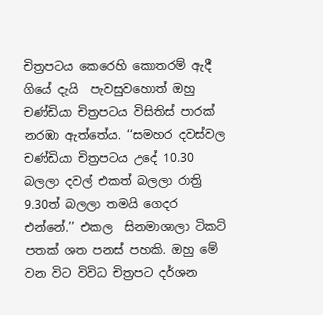චිත්‍රපටය කෙරෙහි කොතරම් ඇදී ගියේ දැයි  පැවසුවහොත් ඔහු චණ්ඩියා චිත්‍රපටය විසිතිස් පාරක් නරඹා ඇත්තේය. ‘‘සමහර දවස්වල චණ්ඩියා චිත්‍රපටය උදේ 10.30 බලලා දවල් එකත් බලලා රාත්‍රි 9.30ත් බලලා තමයි ගෙදර එන්නේ.’’ එකල  සිනමාශාලා ටිකට් පතක් ශත පනස් පහකි. ඔහු මේ වන විට විවිධ චිත්‍රපට දර්ශන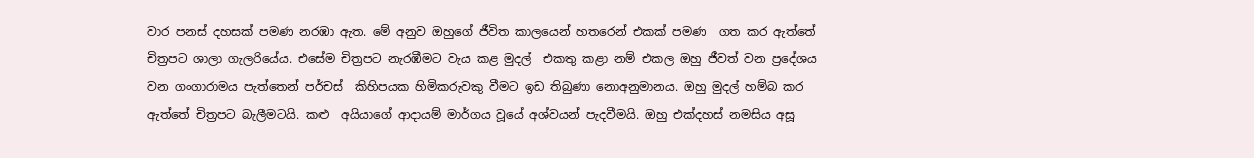වාර පනස් දහසක් පමණ නරඹා ඇත. මේ අනුව ඔහුගේ ජීවිත කාලයෙන් හතරෙන් එකක් පමණ  ගත කර ඇත්තේ චිත්‍රපට ශාලා ගැලරියේය. එසේම චිත්‍රපට නැරඹීමට වැය කළ මුදල්  එකතු කළා නම් එකල ඔහු ජීවත් වන ප්‍රදේශය වන ගංගාරාමය පැත්තෙන් පර්චස්  කිහිපයක හිමිකරුවකු වීමට ඉඩ තිබුණා නොඅනුමානය. ඔහු මුදල් හම්බ කර ඇත්තේ චිත්‍රපට බැලීමටයි. කළු  අයියාගේ ආදායම් මාර්ගය වූයේ අශ්වයන් පැදවීමයි. ඔහු එක්දහස් නමසිය අසූ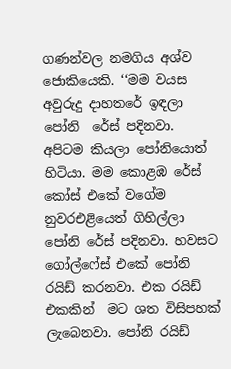ගණන්වල නමගිය අශ්ව ජොකියෙකි. ‘‘මම වයස අවුරුදු දාහතරේ ඉඳලා පෝනි  රේස් පදිනවා. අපිටම කියලා පෝනියොත් හිටියා. මම කොළඹ රේස් කෝස් එකේ වගේම  නුවරඑළියෙත් ගිහිල්ලා පෝනි රේස් පදිනවා. හවසට ගෝල්ෆේස් එකේ පෝනි රයිඩ් කරනවා. එක රයිඩ් එකකින්  මට ශත විසිපහක් ලැබෙනවා. පෝනි රයිඩ්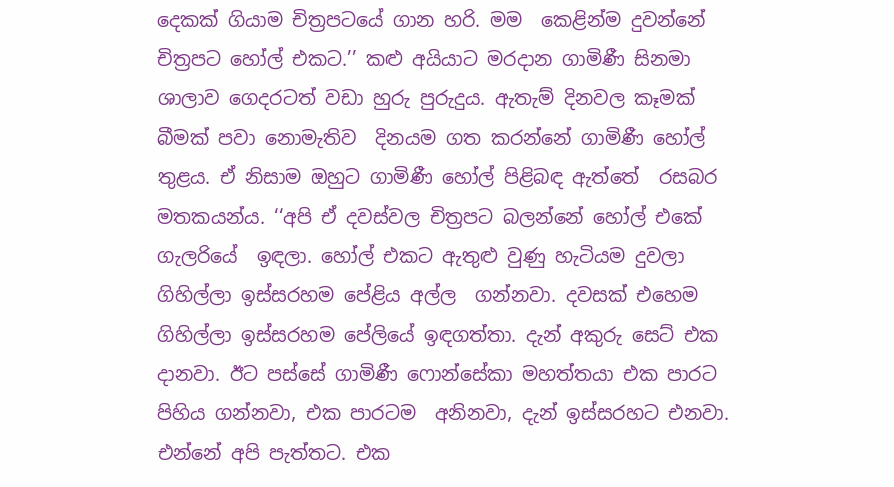දෙකක් ගියාම චිත්‍රපටයේ ගාන හරි. මම  කෙළින්ම දුවන්නේ චිත්‍රපට හෝල් එකට.’’ කළු අයියාට මරදාන ගාමිණී සිනමා  ශාලාව ගෙදරටත් වඩා හුරු පුරුදුය. ඇතැම් දිනවල කෑමක් බීමක් පවා නොමැතිව  දිනයම ගත කරන්නේ ගාමිණී හෝල් තුළය. ඒ නිසාම ඔහුට ගාමිණී හෝල් පිළිබඳ ඇත්තේ  රසබර මතකයන්ය. ‘‘අපි ඒ දවස්වල චිත්‍රපට බලන්නේ හෝල් එකේ ගැලරියේ  ඉඳලා. හෝල් එකට ඇතුළු වුණු හැටියම දුවලා ගිහිල්ලා ඉස්සරහම පේළිය අල්ල  ගන්නවා. දවසක් එහෙම ගිහිල්ලා ඉස්සරහම පේලියේ ඉඳගත්තා. දැන් අකුරු සෙට් එක  දානවා. ඊට පස්සේ ගාමිණී ෆොන්සේකා මහත්තයා එක පාරට පිහිය ගන්නවා, එක පාරටම  අනිනවා, දැන් ඉස්සරහට එනවා. එන්නේ අපි පැත්තට. එක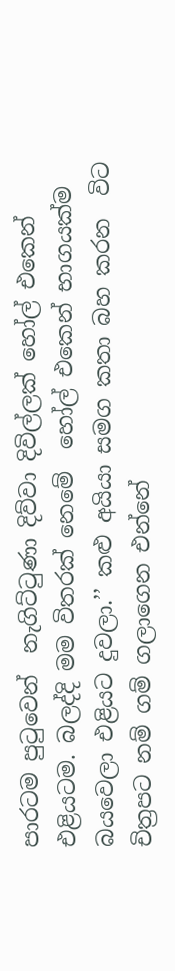පාරටම පුටුවෙන්  නැගිට්ටුණා දිව්වා දිවිල්ලක් හෝල් එකෙන් එළියටම. බලද්දි මම විතරක් නෙමේ  හෝල් එකෙන් භාගයක්ම බයවෙලා එළියට දුවලා.’’ කළු අයියා සමග කතා බහ කරන  විට චිත්‍රපට නම් ගම් ගලාගෙන එන්නේ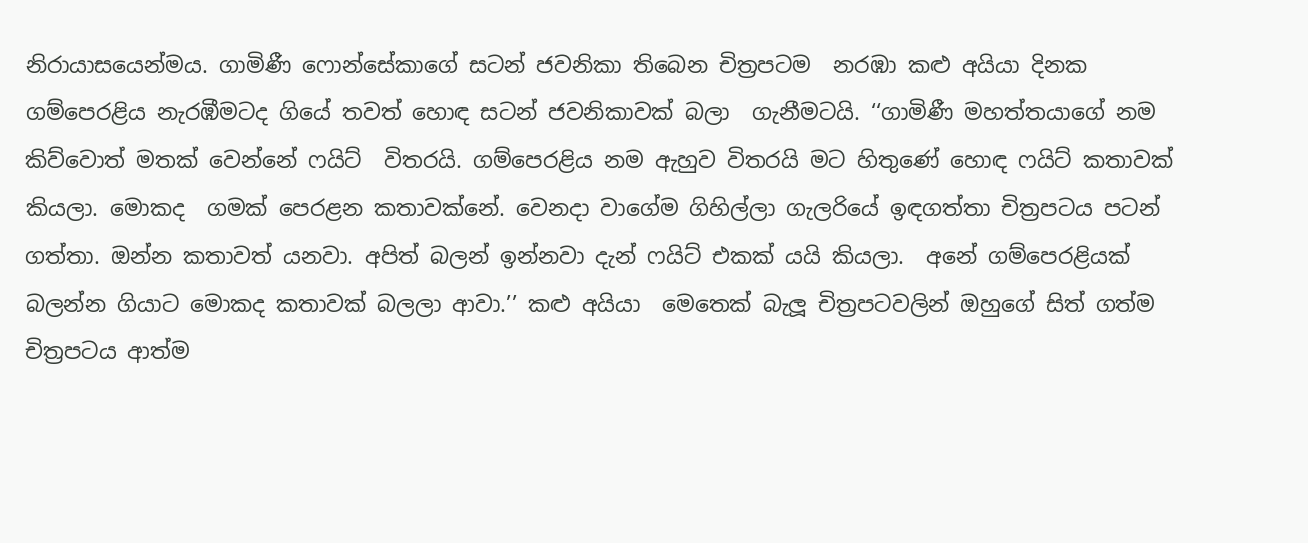නිරායාසයෙන්මය. ගාමිණී ෆොන්සේකාගේ සටන් ජවනිකා තිබෙන චිත්‍රපටම  නරඹා කළු අයියා දිනක ගම්පෙරළිය නැරඹීමටද ගියේ තවත් හොඳ සටන් ජවනිකාවක් බලා  ගැනීමටයි. ‘‘ගාමිණී මහත්තයාගේ නම කිව්වොත් මතක් වෙන්නේ ෆයිට්  විතරයි. ගම්පෙරළිය නම ඇහුව විතරයි මට හිතුණේ හොඳ ෆයිට් කතාවක් කියලා. මොකද  ගමක් පෙරළන කතාවක්නේ. වෙනදා වාගේම ගිහිල්ලා ගැලරියේ ඉඳගත්තා චිත්‍රපටය පටන්  ගත්තා. ඔන්න කතාවත් යනවා. අපිත් බලන් ඉන්නවා දැන් ෆයිට් එකක් යයි කියලා.  අනේ ගම්පෙරළියක් බලන්න ගියාට මොකද කතාවක් බලලා ආවා.’’ කළු අයියා  මෙතෙක් බැලූ චිත්‍රපටවලින් ඔහුගේ සිත් ගත්ම චිත්‍රපටය ආත්ම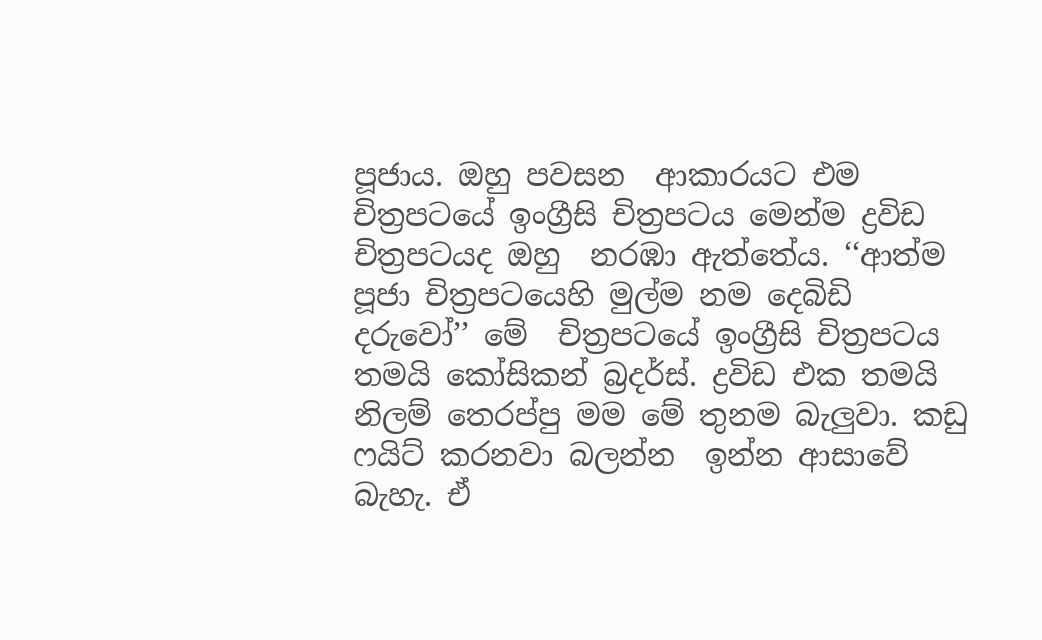පූජාය. ඔහු පවසන  ආකාරයට එම චිත්‍රපටයේ ඉංග්‍රීසි චිත්‍රපටය මෙන්ම ද්‍රවිඩ චිත්‍රපටයද ඔහු  නරඹා ඇත්තේය. ‘‘ආත්ම පූජා චිත්‍රපටයෙහි මුල්ම නම දෙබිඩි දරුවෝ’’ මේ  චිත්‍රපටයේ ඉංග්‍රීසි චිත්‍රපටය තමයි කෝසිකන් බ්‍රදර්ස්. ද්‍රවිඩ එක තමයි  නිලම් තෙරප්පු මම මේ තුනම බැලුවා. කඩු ෆයිට් කරනවා බලන්න  ඉන්න ආසාවේ බැහැ. ඒ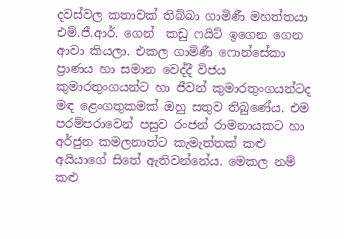දවස්වල කතාවක් තිබ්බා ගාමිණී මහත්තයා එම්.ජී.ආර්. ගෙන්  කඩු ෆයිට් ඉගෙන ගෙන ආවා කියලා. එකල ගාමිණී ෆොන්සේකා ප්‍රාණය හා සමාන වෙද්දී විජය  කුමාරතුංගයන්ට හා ජීවන් කුමාරතුංගයන්ටද මඳ ළෙංගතුකමක් ඔහු සතුව තිබුණේය. එම  පරම්පරාවෙන් පසුව රංජන් රාමනායකට හා අර්ජුන කමලනාත්ට කැමැත්තක් කළු  අයියාගේ සිතේ ඇතිවන්නේය. මෙකල නම් කළු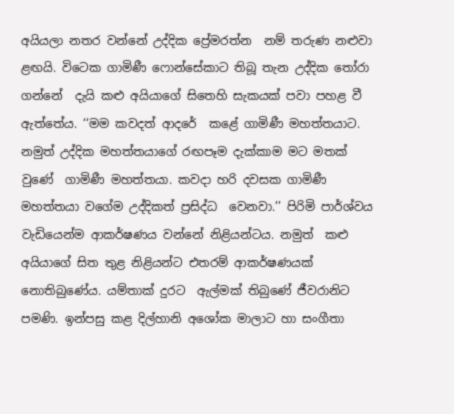අයියලා නතර වන්නේ උද්දික ප්‍රේමරත්න  නම් තරුණ නළුවා ළඟයි. විටෙක ගාමිණී ෆොන්සේකාට තිබූ තැන උද්දික තෝරා ගන්නේ  දැයි කළු අයියාගේ සිතෙහි සැකයක් පවා පහළ වී ඇත්තේය. ‘‘මම කවදත් ආදරේ  කළේ ගාමිණී මහත්තයාට. නමුත් උද්දික මහත්තයාගේ රඟපෑම දැක්කාම මට මතක් වුණේ  ගාමිණී මහත්තයා. කවදා හරි දවසක ගාමිණී මහත්තයා වගේම උද්දිකත් ප්‍රසිද්ධ  වෙනවා.’’ පිරිමි පාර්ශ්වය වැඩියෙන්ම ආකර්ෂණය වන්නේ නිළියන්ටය. නමුත්  කළු අයියාගේ සිත තුළ නිළියන්ට එතරම් ආකර්ෂණයක් නොතිබුණේය. යම්තාක් දුරට  ඇල්මක් තිබුණේ ජීවරානිට පමණි. ඉන්පසු කළ දිල්හානි අශෝක මාලාට හා සංගීතා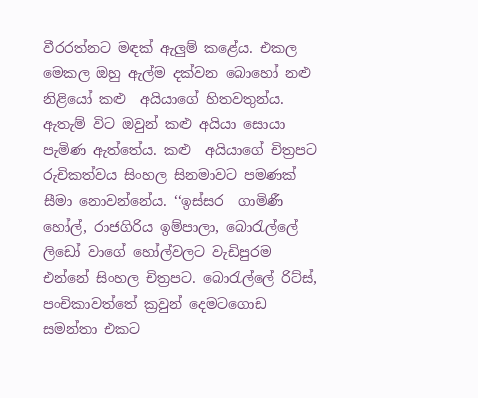වීරරත්නට මඳක් ඇලුම් කළේය. එකල මෙකල ඔහු ඇල්ම දක්වන බොහෝ නළු නිළියෝ කළු  අයියාගේ හිතවතුන්ය. ඇතැම් විට ඔවුන් කළු අයියා සොයා පැමිණ ඇත්තේය. කළු  අයියාගේ චිත්‍රපට රුචිකත්වය සිංහල සිනමාවට පමණක් සීමා නොවන්නේය. ‘‘ඉස්සර  ගාමිණී හෝල්, රාජගිරිය ඉම්පාලා, බොරැල්ලේ ලිඩෝ වාගේ හෝල්වලට වැඩිපුරම  එන්නේ සිංහල චිත්‍රපට. බොරැල්ලේ රිට්ස්, පංචිකාවත්තේ ක්‍රවුන් දෙමටගොඩ  සමන්තා එකට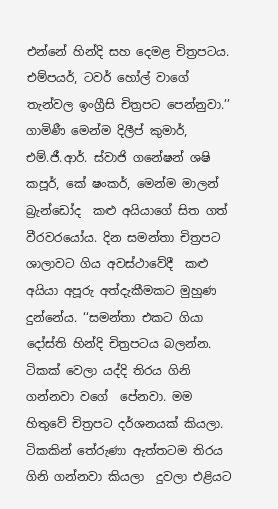එන්නේ හින්දි සහ දෙමළ චිත්‍රපටය. එම්පයර්, ටවර් හෝල් වාගේ  තැන්වල ඉංග්‍රීසි චිත්‍රපට පෙන්නුවා.’’ ගාමිණී මෙන්ම දිලීප් කුමාර්,  එම්.ජී.ආර්. ස්වාජි ගනේෂන් ශෂි කපූර්, කේ ෂංකර්, මෙන්ම මාලන් බ්‍රැන්ඩෝද  කළු අයියාගේ සිත ගත් වීරවරයෝය. දින සමන්තා චිත්‍රපට ශාලාවට ගිය අවස්ථාවේදී  කළු අයියා අපූරු අත්දැකීමකට මුහුණ දුන්නේය. ‘‘සමන්තා එකට ගියා  දෝස්ති හින්දි චිත්‍රපටය බලන්න. ටිකක් වෙලා යද්දි තිරය ගිනි ගන්නවා වගේ  පේනවා. මම හිතුවේ චිත්‍රපට දර්ශනයක් කියලා. ටිකකින් තේරුණා ඇත්තටම තිරය ගිනි ගන්නවා කියලා  දුවලා එළියට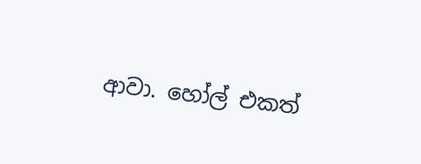ආවා. හෝල් එකත්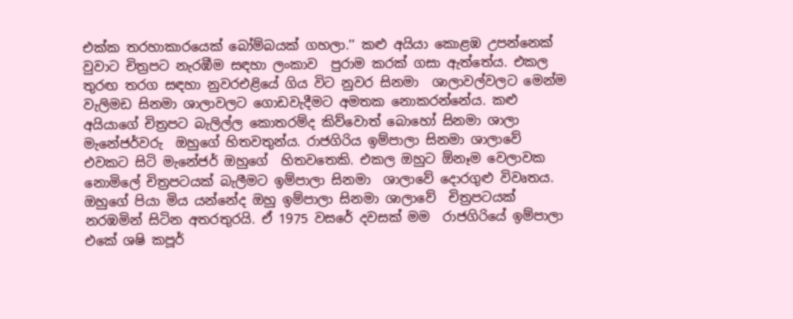එක්ක තරහාකාරයෙක් බෝම්බයක් ගහලා.’’ කළු අයියා කොළඹ උපන්නෙක් වුවාට චිත්‍රපට නැරඹීම සඳහා ලංකාව  පුරාම කරක් ගසා ඇත්තේය. එකල තුරඟ තරග සඳහා නුවරඑළියේ ගිය විට නුවර සිනමා  ශාලාවල්වලට මෙන්ම වැලිමඩ සිනමා ශාලාවලට ගොඩවැදීමට අමතක නොකරන්නේය. කළු  අයියාගේ චිත්‍රපට බැලිල්ල කොතරම්ද කිව්වොත් බොහෝ සිනමා ශාලා මැනේජර්වරු  ඔහුගේ හිතවතුන්ය. රාජගිරිය ඉම්පාලා සිනමා ශාලාවේ එවකට සිටි මැනේජර් ඔහුගේ  හිතවතෙකි. එකල ඔහුට ඕනෑම වෙලාවක නොමිලේ චිත්‍රපටයක් බැලීමට ඉම්පාලා සිනමා  ශාලාවේ දොරගුළු විවෘතය. ඔහුගේ පියා මිය යන්නේද ඔහු ඉම්පාලා සිනමා ශාලාවේ  චිත්‍රපටයක් නරඹමින් සිටින අතරතුරයි. ඒ 1975 වසරේ දවසක් මම  රාජගිරියේ ඉම්පාලා එකේ ශෂි කපූර්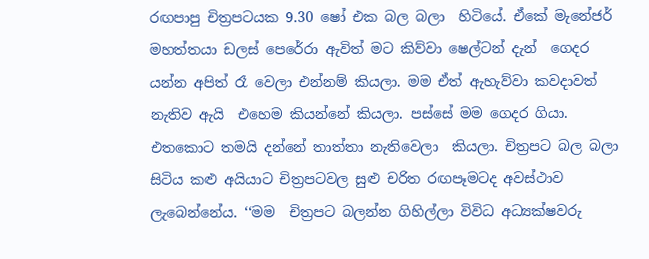රඟපාපු චිත්‍රපටයක 9.30 ෂෝ එක බල බලා  හිටියේ. ඒකේ මැනේජර් මහත්තයා ඩලස් පෙරේරා ඇවිත් මට කිව්වා ෂෙල්ටන් දැන්  ගෙදර යන්න අපිත් රෑ වෙලා එන්නම් කියලා. මම ඒත් ඇහැව්වා කවදාවත් නැතිව ඇයි  එහෙම කියන්නේ කියලා. පස්සේ මම ගෙදර ගියා. එතකොට තමයි දන්නේ තාත්තා නැතිවෙලා  කියලා. චිත්‍රපට බල බලා සිටිය කළු අයියාට චිත්‍රපටවල සුළු චරිත රඟපෑමටද අවස්ථාව ලැබෙන්නේය. ‘‘මම  චිත්‍රපට බලන්න ගිහිල්ලා විවිධ අධ්‍යක්ෂවරු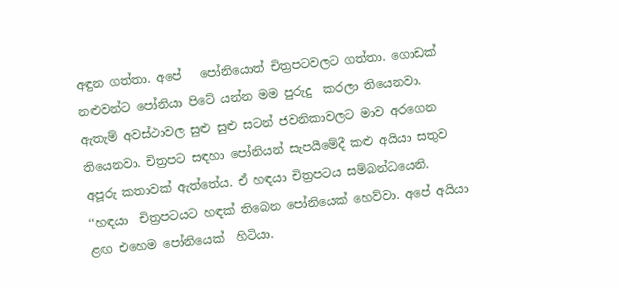අඳුන ගත්තා. අපේ   පෝනියොත් චිත්‍රපටවලට ගත්තා. ගොඩක් නළුවන්ට පෝනියා පිටේ යන්න මම පුරුදු  කරලා තියෙනවා. ඇතැම් අවස්ථාවල සුළු සුළු සටන් ජවනිකාවලට මාව අරගෙන තියෙනවා. චිත්‍රපට සඳහා පෝනියන් සැපයී‍මේදී කළු අයියා සතුව අපූරු කතාවක් ඇත්තේය. ඒ හඳයා චිත්‍රපටය සම්බන්ධයෙනි. ‘‘හඳයා  චිත්‍රපටයට හඳක් තිබෙන පෝනියෙක් හෙව්වා. අපේ අයියා ළඟ එහෙම පෝනියෙක්  හිටියා.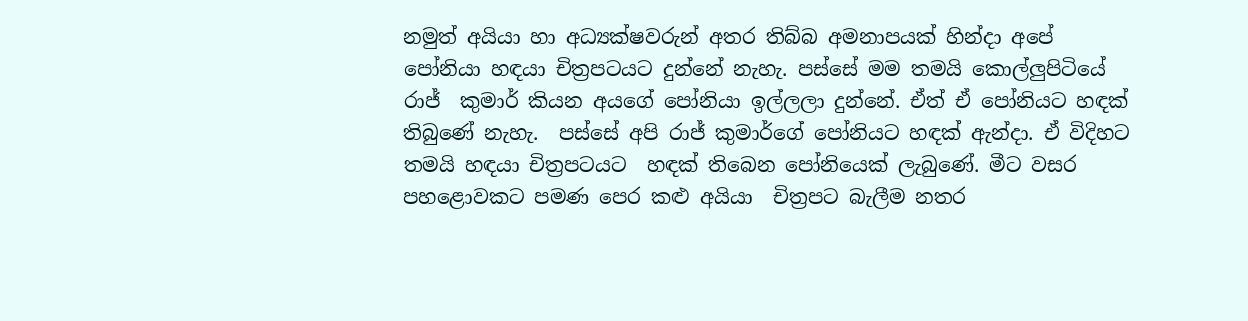නමුත් අයියා හා අධ්‍යක්ෂවරුන් අතර තිබ්බ අමනාපයක් හින්දා අපේ  පෝනියා හඳයා චිත්‍රපටයට දුන්නේ නැහැ. පස්සේ මම තමයි කොල්ලුපිටියේ රාජ්  කුමාර් කියන අයගේ පෝනියා ඉල්ලලා දුන්නේ. ඒත් ඒ පෝනියට හඳක් තිබුණේ නැහැ.  පස්සේ අපි රාජ් කුමාර්ගේ පෝනියට හඳක් ඇන්දා. ඒ විදිහට තමයි හඳයා චිත්‍රපටයට  හඳක් තිබෙන පෝනියෙක් ලැබුණේ. මීට වසර පහළොවකට පමණ පෙර කළු අයියා  චිත්‍රපට බැලීම නතර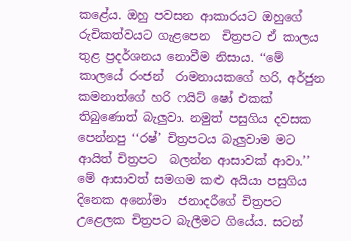කළේය. ඔහු පවසන ආකාරයට ඔහුගේ රුචිකත්වයට ගැළපෙන  චිත්‍රපට ඒ කාලය තුළ ප්‍රදර්ශනය නොවීම නිසාය. ‘‘මේ කාලයේ රංජන්  රාමනායකගේ හරි, අර්ජුන කමනාත්ගේ හරි ෆයිට් ෂෝ එකක් තිබුණොත් බැලුවා. නමුත් පසුගිය දවසක පෙන්නපු ‘‘රෂ්’ චිත්‍රපටය බැලුවාම මට ආයිත් චිත්‍රපට  බලන්න ආසාවක් ආවා.’’ මේ ආසාවත් සමගම කළු අයියා පසුගිය දිනෙක අනෝමා  ජනාදරීගේ චිත්‍රපට උළෙලක චිත්‍රපට බැලීමට ගියේය. සටන්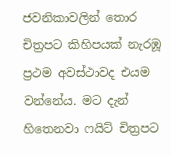ජවනිකාවලින් තොර  චිත්‍රපට කිහිපයක් නැරඹූ ප්‍රථම අවස්ථාවද එයම වන්නේය. මට දැන් හිතෙනවා ෆයිට් චිත්‍රපට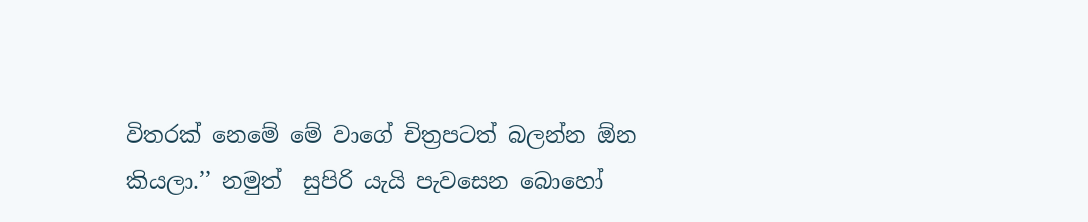විතරක් නෙමේ මේ වාගේ චිත්‍රපටත් බලන්න ඕන කියලා.’’ නමුත්  සුපිරි යැයි පැවසෙන බොහෝ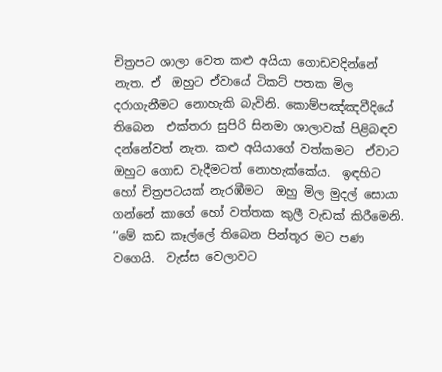චිත්‍රපට ශාලා වෙත කළු අයියා ගොඩවදින්නේ නැත. ඒ  ඔහුට ඒවායේ ටිකට් පතක මිල දරාගැනීමට නොහැකි බැවිනි. කොම්පඤ්ඤවීදියේ තිබෙන  එක්තරා සුපිරි සිනමා ශාලාවක් පිළිබඳව දන්නේවත් නැත. කළු අයියාගේ වත්කමට  ඒවාට ඔහුට ගොඩ වැදීමටත් නොහැක්කේය.  ඉඳහිට හෝ චිත්‍රපටයක් නැරඹීමට  ඔහු මිල මුදල් සොයා ගන්නේ කාගේ හෝ වත්තක කුලී වැඩක් කිරීමෙනි. ‘‘මේ කඩ කෑල්ලේ තිබෙන පින්තූර මට පණ වගෙයි.  වැස්ස වෙලාවට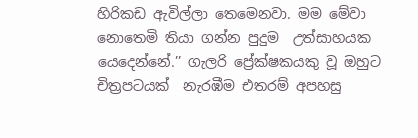හිරිකඩ ඇවිල්ලා තෙමෙනවා. මම මේවා නොතෙමි තියා ගන්න පුදුම  උත්සාහයක යෙදෙන්නේ.’’ ගැලරි ප්‍රේක්ෂකයකු වූ ඔහුට චිත්‍රපටයක්  නැරඹීම එතරම් අපහසු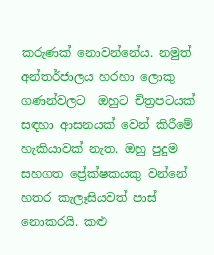කරුණක් නොවන්නේය. නමුත් අන්තර්ජාලය හරහා ලොකු ගණන්වලට  ඔහුට චිත්‍රපටයක් සඳහා ආසනයක් වෙන් කිරීමේ හැකියාවක් නැත. ඔහු පුදුම  සහගත ප්‍රේක්ෂකයකු වන්නේ හතර කැලෑසියවත් පාස් නොකරයි. කළු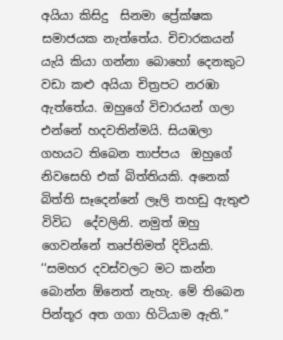අයියා කිසිදු  සිනමා ප්‍රේක්ෂක සමාජයක නැත්තේය. චිචාරකයන් යැයි කියා ගන්නා බොහෝ දෙනකුට  වඩා කළු අයියා චිත්‍රපට නරඹා ඇත්තේය. ඔහුගේ විචාරයන් ගලා එන්නේ හදවතින්මයි. සියඹලා ගහයට තිබෙන තාප්පය  ඔහුගේ නිවසෙහි එක් බිත්තියකි. අනෙක් බිත්ති සෑදෙන්නේ ලෑලි තහඩු ඇතුළු විවිධ  දේවලිනි. නමුත් ඔහු ගෙවන්නේ තෘප්තිමත් දිවියකි. ‘‘සමහර දවස්වලට මට කන්න බොන්න ඕනෙත් නැහැ. මේ තිබෙන පින්තූර අත ගගා හිටියාම ඇති.’’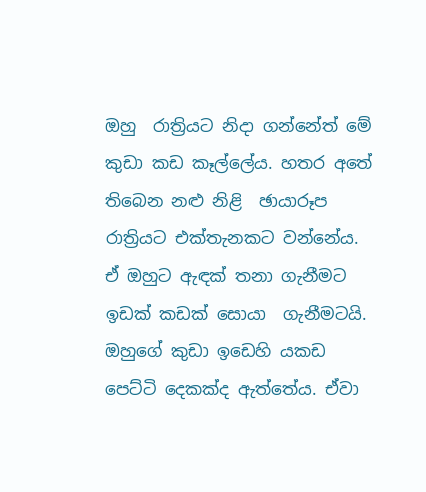ඔහු  රාත්‍රියට නිදා ගන්නේත් මේ කුඩා කඩ කෑල්ලේය. හතර අතේ තිබෙන නළු නිළි  ඡායාරූප රාත්‍රියට එක්තැනකට වන්නේය. ඒ ඔහුට ඇඳක් තනා ගැනීමට ඉඩක් කඩක් සොයා  ගැනීමටයි. ඔහුගේ කුඩා ඉඩෙහි යකඩ පෙට්ටි දෙකක්ද ඇත්තේය. ඒවා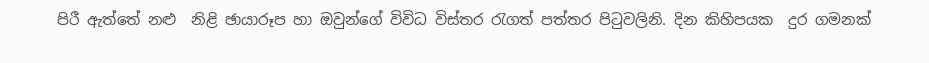පිරී ඇත්තේ නළු  නිළි ඡායාරූප හා ඔවුන්ගේ විවිධ විස්තර රැගත් පත්තර පිටුවලිනි. දින කිහිපයක  දුර ගමනක්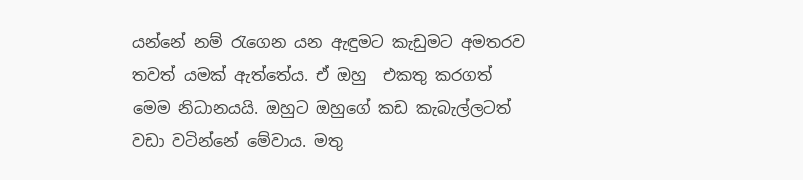යන්නේ නම් රැගෙන යන ඇඳුමට කැඩුමට අමතරව තවත් යමක් ඇත්තේය. ඒ ඔහු  එකතු කරගත් මෙම නිධානයයි. ඔහුට ඔහුගේ කඩ කැබැල්ලටත් වඩා වටින්නේ මේවාය. මතු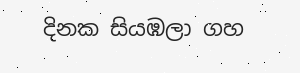දිනක සියඹලා ගහ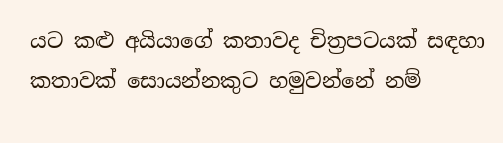යට කළු අයියාගේ කතාවද චිත්‍රපටයක් සඳහා  කතාවක් සොයන්නකුට හමුවන්නේ නම්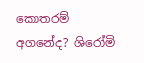කොතරම් අගනේද? ශිරෝමි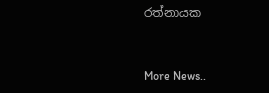රත්නායක


More News..